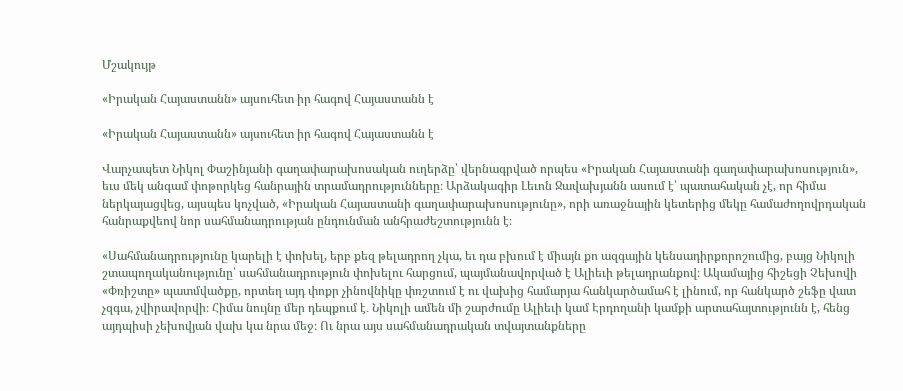Մշակույթ

«Իրական Հայաստանն» այսուհետ իր հագով Հայաստանն է

«Իրական Հայաստանն» այսուհետ իր հագով Հայաստանն է

Վարչապետ Նիկոլ Փաշինյանի գաղափարախոսական ուղերձը՝ վերնագրված որպես «Իրական Հայաստանի գաղափարախոսություն», եւս մեկ անգամ փոթորկեց հանրային տրամադրությունները։ Արձակագիր Լեւոն Ջավախյանն ասում է՝ պատահական չէ, որ հիմա ներկայացվեց, այսպես կոչված, «Իրական Հայաստանի գաղափարախոսությունը», որի առաջնային կետերից մեկը համաժողովրդական հանրաքվեով նոր սահմանադրության ընդունման անհրաժեշտությունն է։

«Սահմանադրությունը կարելի է փոխել, երբ քեզ թելադրող չկա, եւ դա բխում է միայն քո ազգային կենսադիրքորոշումից, բայց Նիկոլի շտապողականությունը՝ սահմանադրություն փոխելու հարցում, պայմանավորված է Ալիեւի թելադրանքով։ Ակամայից հիշեցի Չեխովի «Փռիշտը» պատմվածքը, որտեղ այդ փոքր չինովնիկը փռշտում է ու վախից համարյա հանկարծամահ է լինում, որ հանկարծ շեֆը վատ չզգա, չվիրավորվի։ Հիմա նույնը մեր դեպքում է․ Նիկոլի ամեն մի շարժումը Ալիեւի կամ Էրդողանի կամքի արտահայտությունն է, հենց այդպիսի չեխովյան վախ կա նրա մեջ։ Ու նրա այս սահմանադրական տվայտանքները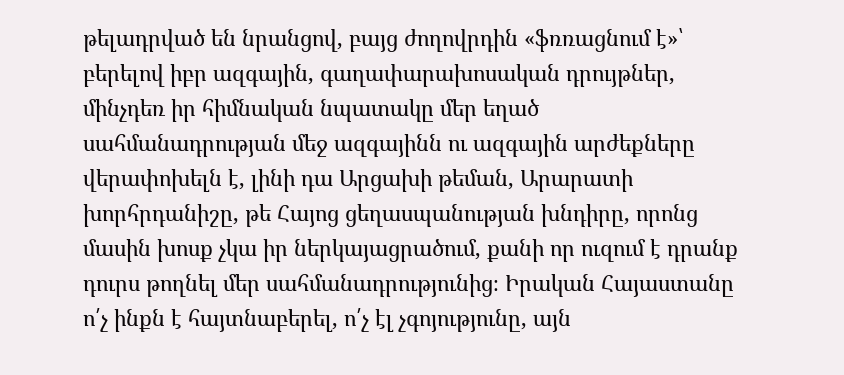թելադրված են նրանցով, բայց ժողովրդին «ֆռռացնում է»՝ բերելով իբր ազգային, գաղափարախոսական դրույթներ, մինչդեռ իր հիմնական նպատակը մեր եղած սահմանադրության մեջ ազգայինն ու ազգային արժեքները վերափոխելն է, լինի դա Արցախի թեման, Արարատի խորհրդանիշը, թե Հայոց ցեղասպանության խնդիրը, որոնց մասին խոսք չկա իր ներկայացրածում, քանի որ ուզում է դրանք դուրս թողնել մեր սահմանադրությունից։ Իրական Հայաստանը ո՛չ ինքն է հայտնաբերել, ո՛չ էլ չգոյությունը, այն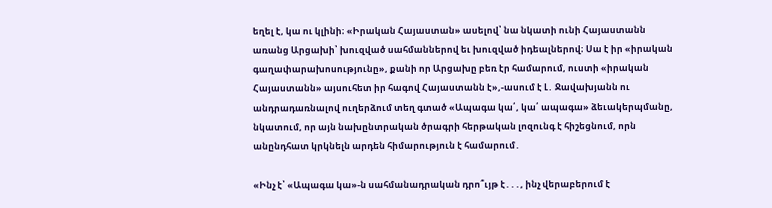եղել է, կա ու կլինի։ «Իրական Հայաստան» ասելով՝ նա նկատի ունի Հայաստանն առանց Արցախի՝ խուզված սահմաններով եւ խուզված իդեալներով։ Սա է իր «իրական գաղափարախոսությունը», քանի որ Արցախը բեռ էր համարում, ուստի «իրական Հայաստանն» այսուհետ իր հագով Հայաստանն է»,-ասում է Լ․ Ջավախյանն ու անդրադառնալով ուղերձում տեղ գտած «Ապագա կա՛, կա՛ ապագա» ձեւակերպմանը, նկատում, որ այն նախընտրական ծրագրի հերթական լոզունգ է հիշեցնում, որն անընդհատ կրկնելն արդեն հիմարություն է համարում․

«Ինչ է՝ «Ապագա կա»-ն սահմանադրական դրո՞ւյթ է․․․, ինչ վերաբերում է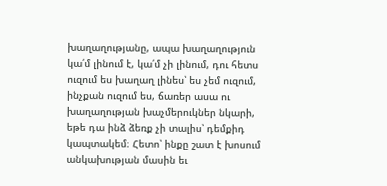խաղաղությանը, ապա խաղաղություն կա՛մ լինում է, կա՛մ չի լինում, դու հետս ուզում ես խաղաղ լինես՝ ես չեմ ուզում, ինչքան ուզում ես, ճառեր ասա ու խաղաղության խաչմերուկներ նկարի, եթե դա ինձ ձեռք չի տալիս՝ դեմքիդ կապտակեմ։ Հետո՝ ինքը շատ է խոսում անկախության մասին եւ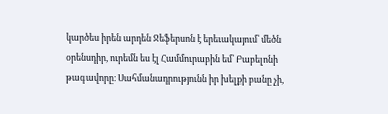կարծես իրեն արդեն Ջեֆերսոն է երեւակայում՝ մեծն օրենսդիր, ուրեմն ես էլ Համմուրաբին եմ՝ Բաբելոնի թագավորը։ Սահմանադրությունն իր խելքի բանը չի,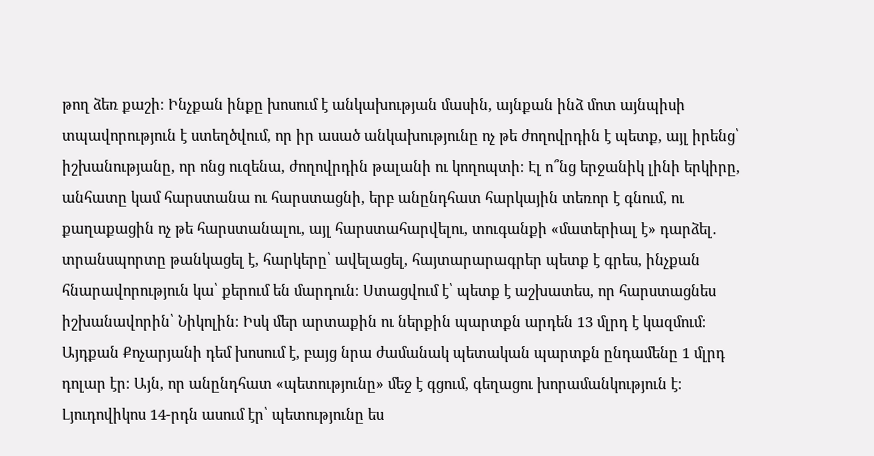թող ձեռ քաշի։ Ինչքան ինքը խոսում է անկախության մասին, այնքան ինձ մոտ այնպիսի տպավորություն է ստեղծվում, որ իր ասած անկախությունը ոչ թե ժողովրդին է պետք, այլ իրենց՝ իշխանությանը, որ ոնց ուզենա, ժողովրդին թալանի ու կողոպտի։ Էլ ո՞նց երջանիկ լինի երկիրը, անհատը կամ հարստանա ու հարստացնի, երբ անընդհատ հարկային տեռոր է գնում, ու քաղաքացին ոչ թե հարստանալու, այլ հարստահարվելու, տուգանքի «մատերիալ է» դարձել․ տրանսպորտը թանկացել է, հարկերը՝ ավելացել, հայտարարագրեր պետք է գրես, ինչքան հնարավորություն կա՝ քերում են մարդուն։ Ստացվում է՝ պետք է աշխատես, որ հարստացնես իշխանավորին՝ Նիկոլին։ Իսկ մեր արտաքին ու ներքին պարտքն արդեն 13 մլրդ է կազմում։ Այդքան Քոչարյանի դեմ խոսում է, բայց նրա ժամանակ պետական պարտքն ընդամենը 1 մլրդ դոլար էր։ Այն, որ անընդհատ «պետությունը» մեջ է գցում, գեղացու խորամանկություն է։ Լյուդովիկոս 14-րդն ասում էր՝ պետությունը ես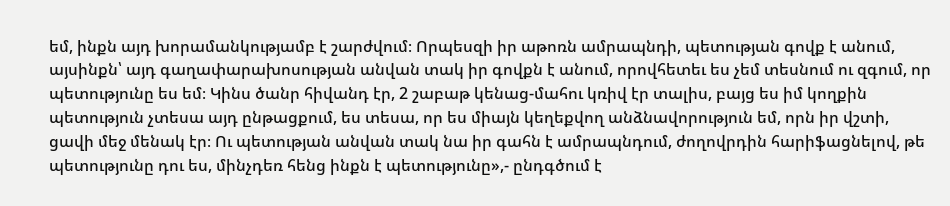եմ, ինքն այդ խորամանկությամբ է շարժվում։ Որպեսզի իր աթոռն ամրապնդի, պետության գովք է անում, այսինքն՝ այդ գաղափարախոսության անվան տակ իր գովքն է անում, որովհետեւ ես չեմ տեսնում ու զգում, որ պետությունը ես եմ։ Կինս ծանր հիվանդ էր, 2 շաբաթ կենաց-մահու կռիվ էր տալիս, բայց ես իմ կողքին պետություն չտեսա այդ ընթացքում, ես տեսա, որ ես միայն կեղեքվող անձնավորություն եմ, որն իր վշտի, ցավի մեջ մենակ էր։ Ու պետության անվան տակ նա իր գահն է ամրապնդում, ժողովրդին հարիֆացնելով, թե պետությունը դու ես, մինչդեռ հենց ինքն է պետությունը»,- ընդգծում է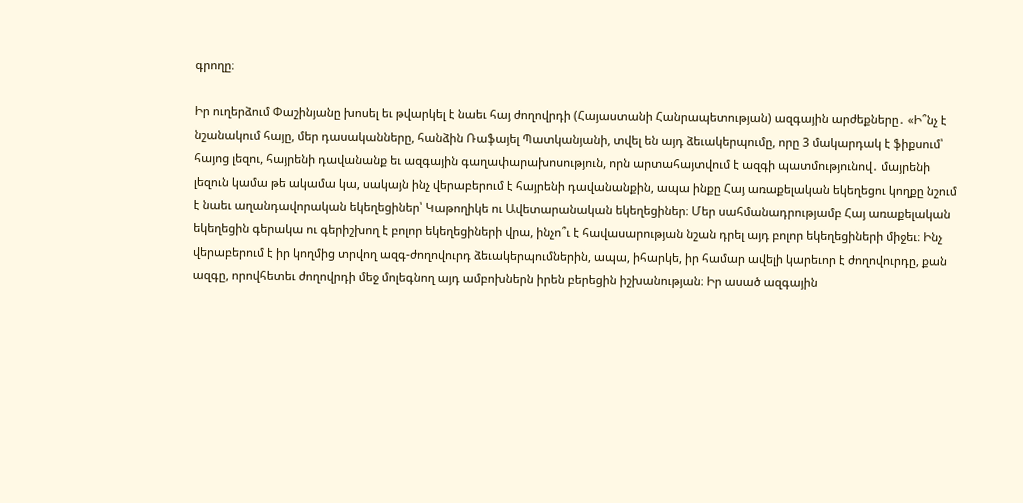գրողը։

Իր ուղերձում Փաշինյանը խոսել եւ թվարկել է նաեւ հայ ժողովրդի (Հայաստանի Հանրապետության) ազգային արժեքները․ «Ի՞նչ է նշանակում հայը, մեր դասականները, հանձին Ռաֆայել Պատկանյանի, տվել են այդ ձեւակերպումը, որը 3 մակարդակ է ֆիքսում՝ հայոց լեզու, հայրենի դավանանք եւ ազգային գաղափարախոսություն, որն արտահայտվում է ազգի պատմությունով․ մայրենի լեզուն կամա թե ակամա կա, սակայն ինչ վերաբերում է հայրենի դավանանքին, ապա ինքը Հայ առաքելական եկեղեցու կողքը նշում է նաեւ աղանդավորական եկեղեցիներ՝ Կաթողիկե ու Ավետարանական եկեղեցիներ։ Մեր սահմանադրությամբ Հայ առաքելական եկեղեցին գերակա ու գերիշխող է բոլոր եկեղեցիների վրա, ինչո՞ւ է հավասարության նշան դրել այդ բոլոր եկեղեցիների միջեւ։ Ինչ վերաբերում է իր կողմից տրվող ազգ-ժողովուրդ ձեւակերպումներին, ապա, իհարկե, իր համար ավելի կարեւոր է ժողովուրդը, քան ազգը, որովհետեւ ժողովրդի մեջ մոլեգնող այդ ամբոխներն իրեն բերեցին իշխանության։ Իր ասած ազգային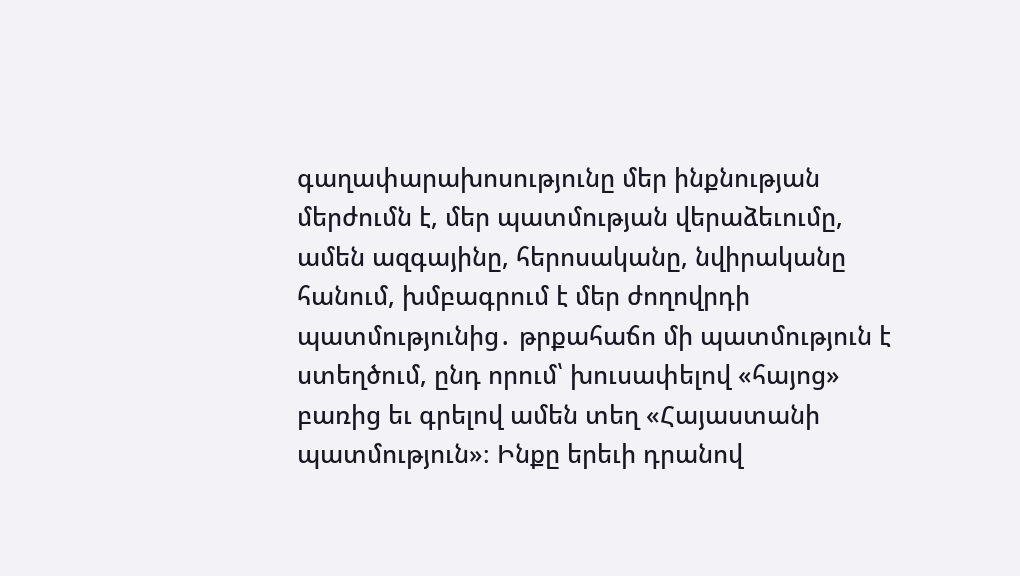գաղափարախոսությունը մեր ինքնության մերժումն է, մեր պատմության վերաձեւումը, ամեն ազգայինը, հերոսականը, նվիրականը հանում, խմբագրում է մեր ժողովրդի պատմությունից․ թրքահաճո մի պատմություն է ստեղծում, ընդ որում՝ խուսափելով «հայոց» բառից եւ գրելով ամեն տեղ «Հայաստանի պատմություն»։ Ինքը երեւի դրանով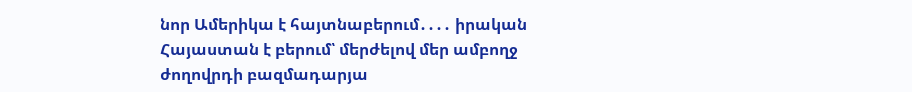նոր Ամերիկա է հայտնաբերում․․․․ իրական Հայաստան է բերում՝ մերժելով մեր ամբողջ ժողովրդի բազմադարյա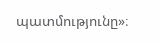պատմությունը»։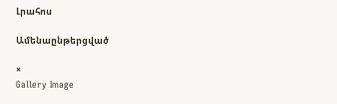Լրահոս

Ամենաընթերցված

×
Gallery Image